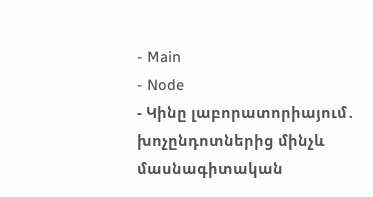- Main
- Node
- Կինը լաբորատորիայում․ խոչընդոտներից մինչև մասնագիտական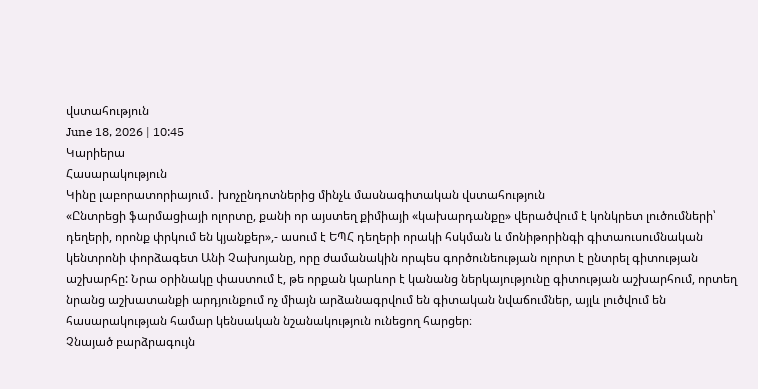վստահություն
June 18, 2026 | 10:45
Կարիերա
Հասարակություն
Կինը լաբորատորիայում․ խոչընդոտներից մինչև մասնագիտական վստահություն
«Ընտրեցի ֆարմացիայի ոլորտը, քանի որ այստեղ քիմիայի «կախարդանքը» վերածվում է կոնկրետ լուծումների՝ դեղերի, որոնք փրկում են կյանքեր»,- ասում է ԵՊՀ դեղերի որակի հսկման և մոնիթորինգի գիտաուսումնական կենտրոնի փորձագետ Անի Չախոյանը, որը ժամանակին որպես գործունեության ոլորտ է ընտրել գիտության աշխարհը: Նրա օրինակը փաստում է, թե որքան կարևոր է կանանց ներկայությունը գիտության աշխարհում, որտեղ նրանց աշխատանքի արդյունքում ոչ միայն արձանագրվում են գիտական նվաճումներ, այլև լուծվում են հասարակության համար կենսական նշանակություն ունեցող հարցեր։
Չնայած բարձրագույն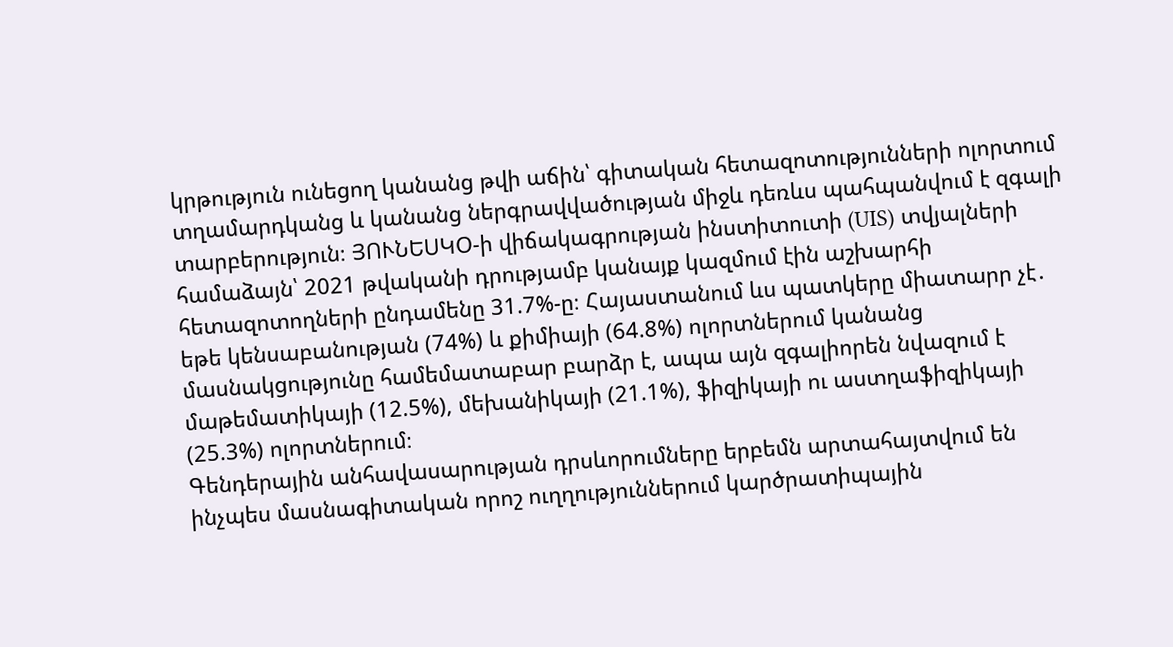կրթություն ունեցող կանանց թվի աճին՝ գիտական հետազոտությունների ոլորտում տղամարդկանց և կանանց ներգրավվածության միջև դեռևս պահպանվում է զգալի տարբերություն։ ՅՈՒՆԵՍԿՕ-ի վիճակագրության ինստիտուտի (UIS) տվյալների համաձայն՝ 2021 թվականի դրությամբ կանայք կազմում էին աշխարհի հետազոտողների ընդամենը 31.7%-ը։ Հայաստանում ևս պատկերը միատարր չէ․ եթե կենսաբանության (74%) և քիմիայի (64.8%) ոլորտներում կանանց մասնակցությունը համեմատաբար բարձր է, ապա այն զգալիորեն նվազում է մաթեմատիկայի (12.5%), մեխանիկայի (21.1%), ֆիզիկայի ու աստղաֆիզիկայի (25.3%) ոլորտներում։
Գենդերային անհավասարության դրսևորումները երբեմն արտահայտվում են ինչպես մասնագիտական որոշ ուղղություններում կարծրատիպային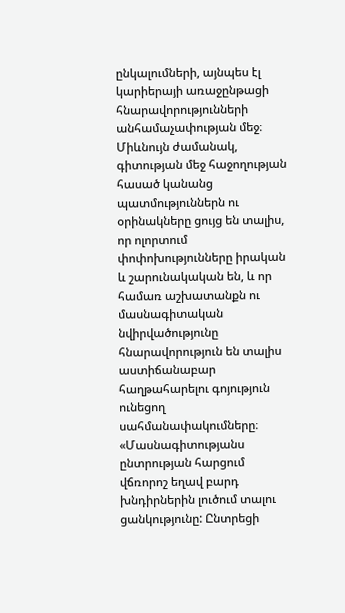ընկալումների, այնպես էլ կարիերայի առաջընթացի հնարավորությունների անհամաչափության մեջ։
Միևնույն ժամանակ, գիտության մեջ հաջողության հասած կանանց պատմություններն ու օրինակները ցույց են տալիս, որ ոլորտում փոփոխությունները իրական և շարունակական են, և որ համառ աշխատանքն ու մասնագիտական նվիրվածությունը հնարավորություն են տալիս աստիճանաբար հաղթահարելու գոյություն ունեցող սահմանափակումները։
«Մասնագիտությանս ընտրության հարցում վճռորոշ եղավ բարդ խնդիրներին լուծում տալու ցանկությունը: Ընտրեցի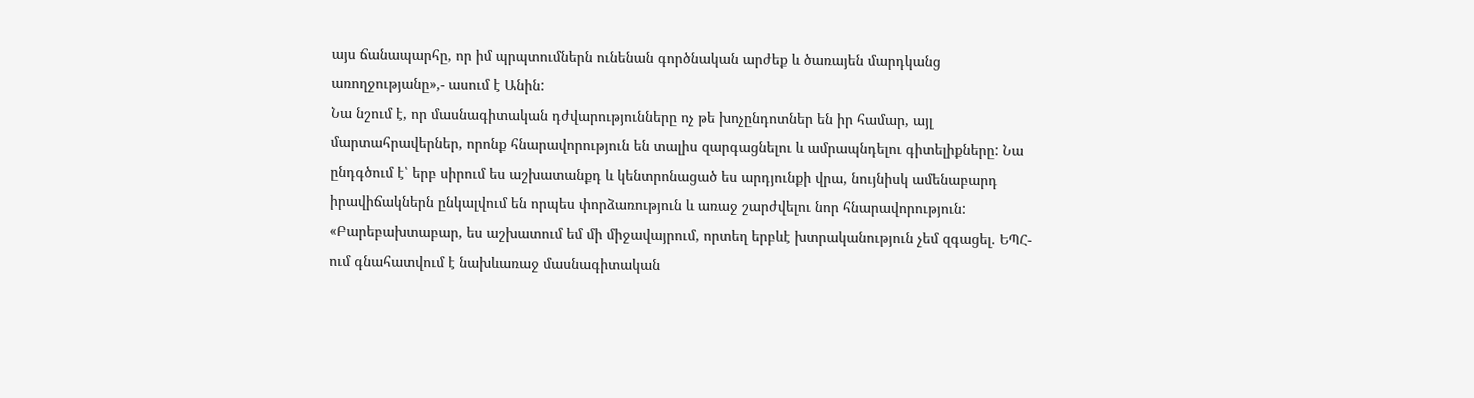այս ճանապարհը, որ իմ պրպտումներն ունենան գործնական արժեք և ծառայեն մարդկանց առողջությանը»,- ասում է Անին:
Նա նշում է, որ մասնագիտական դժվարությունները ոչ թե խոչընդոտներ են իր համար, այլ մարտահրավերներ, որոնք հնարավորություն են տալիս զարգացնելու և ամրապնդելու գիտելիքները: Նա ընդգծում է՝ երբ սիրում ես աշխատանքդ և կենտրոնացած ես արդյունքի վրա, նույնիսկ ամենաբարդ իրավիճակներն ընկալվում են որպես փորձառություն և առաջ շարժվելու նոր հնարավորություն:
«Բարեբախտաբար, ես աշխատում եմ մի միջավայրում, որտեղ երբևէ խտրականություն չեմ զգացել. ԵՊՀ-ում գնահատվում է նախևառաջ մասնագիտական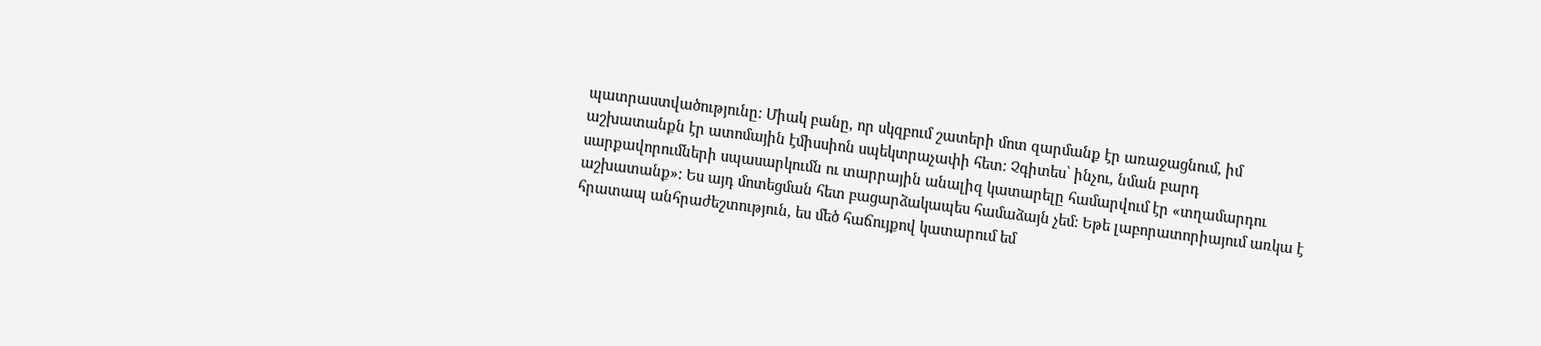պատրաստվածությունը: Միակ բանը, որ սկզբում շատերի մոտ զարմանք էր առաջացնում, իմ աշխատանքն էր ատոմային էմիսսիոն սպեկտրաչափի հետ: Չգիտես՝ ինչու, նման բարդ սարքավորումների սպասարկումն ու տարրային անալիզ կատարելը համարվում էր «տղամարդու աշխատանք»: Ես այդ մոտեցման հետ բացարձակապես համաձայն չեմ: Եթե լաբորատորիայում առկա է հրատապ անհրաժեշտություն, ես մեծ հաճույքով կատարում եմ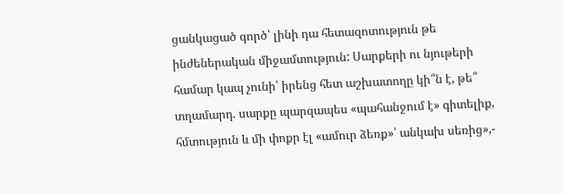ցանկացած գործ՝ լինի դա հետազոտություն թե ինժեներական միջամտություն: Սարքերի ու նյութերի համար կապ չունի՝ իրենց հետ աշխատողը կի՞ն է, թե՞ տղամարդ. սարքը պարզապես «պահանջում է» գիտելիք, հմտություն և մի փոքր էլ «ամուր ձեռք»՝ անկախ սեռից»,-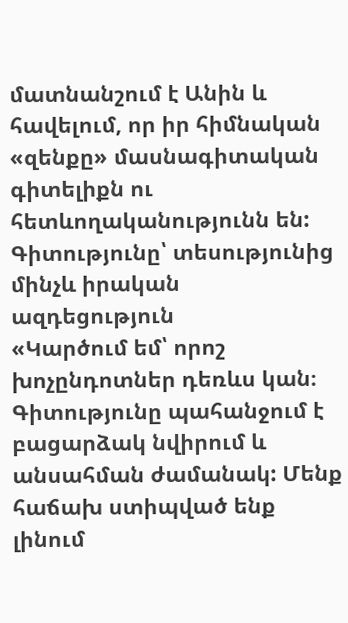մատնանշում է Անին և հավելում, որ իր հիմնական «զենքը» մասնագիտական գիտելիքն ու հետևողականությունն են:
Գիտությունը՝ տեսությունից մինչև իրական ազդեցություն
«Կարծում եմ՝ որոշ խոչընդոտներ դեռևս կան։ Գիտությունը պահանջում է բացարձակ նվիրում և անսահման ժամանակ: Մենք հաճախ ստիպված ենք լինում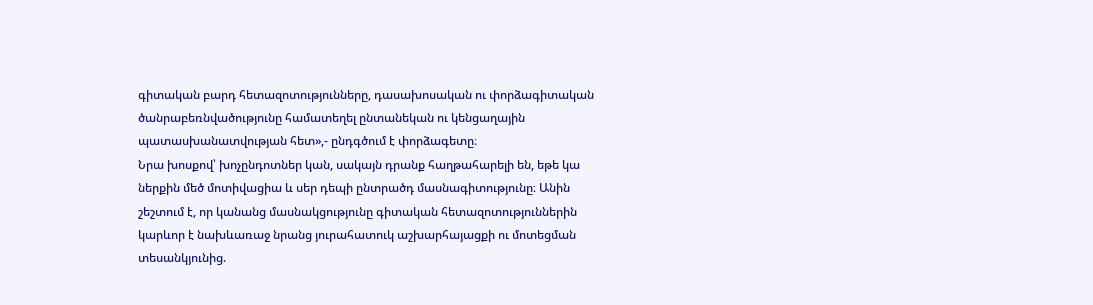գիտական բարդ հետազոտությունները, դասախոսական ու փորձագիտական ծանրաբեռնվածությունը համատեղել ընտանեկան ու կենցաղային պատասխանատվության հետ»,- ընդգծում է փորձագետը։
Նրա խոսքով՝ խոչընդոտներ կան, սակայն դրանք հաղթահարելի են, եթե կա ներքին մեծ մոտիվացիա և սեր դեպի ընտրածդ մասնագիտությունը։ Անին շեշտում է, որ կանանց մասնակցությունը գիտական հետազոտություններին կարևոր է նախևառաջ նրանց յուրահատուկ աշխարհայացքի ու մոտեցման տեսանկյունից.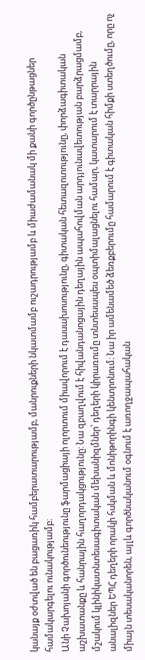կանայք օժտված են բացառիկ համբերատարությամբ, մանրուքների նկատմամբ ուշադրությամբ և միաժամանակ մի քանի գործընթացներ համակարգելու ունակությամբ։
Անի Չախոյանի գործունեությունը ֆարմացիայի ոլորտում միավորում է դասախոսությունը, գիտական հետազոտությունը, փորձագիտական աշխատանքը և հանրային հաղորդակցությունը: Նա զբաղվում է հիվանդանոցային դեղային ապահովման արդյունավետության բարձրացմամբ, մշակում կլինիկատնտեսագիտական մեխանիզմներ՝ դեղերի կիրառումը տնտեսապես օպտիմալացնելու համար, կատարում է տարրային անալիզներ ԵՊՀ դեղերի որակի հսկման և մոնիթորինգի կենտրոնում։ Նա իր ամենամեծ ձեռքբերումը համարում է գիտական հիմքի ստեղծումը, որը ոչ միայն տեսականորեն, այլև գործնականում օգնում է առողջապահական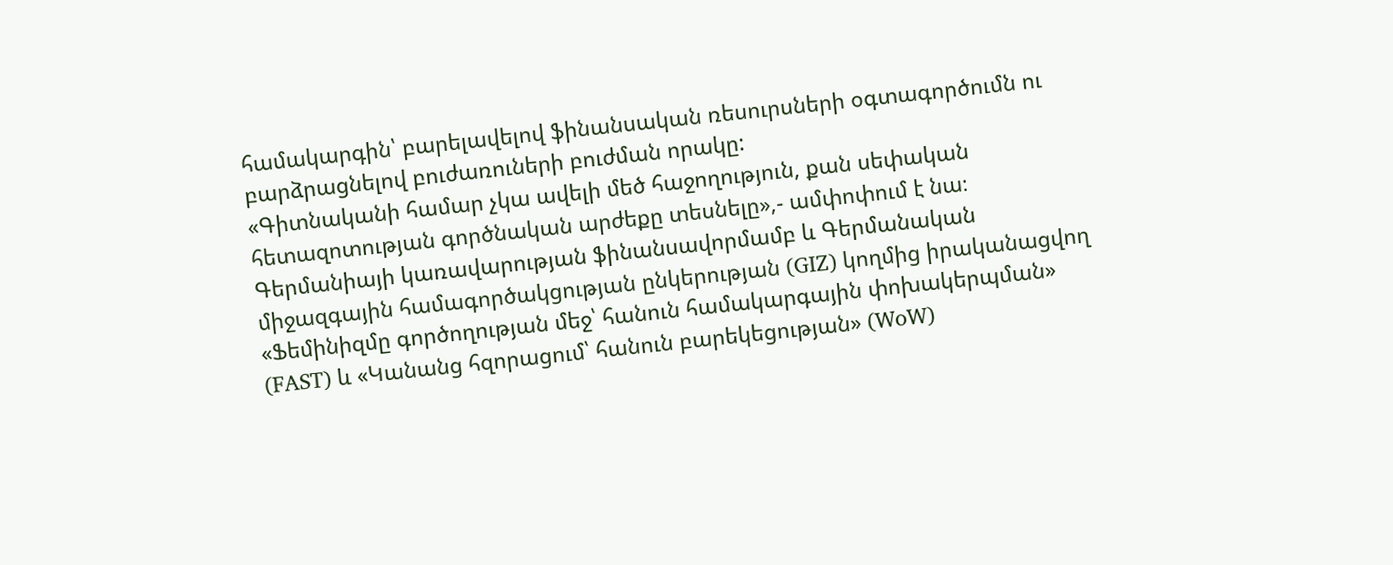համակարգին՝ բարելավելով ֆինանսական ռեսուրսների օգտագործումն ու բարձրացնելով բուժառուների բուժման որակը:
«Գիտնականի համար չկա ավելի մեծ հաջողություն, քան սեփական հետազոտության գործնական արժեքը տեսնելը»,- ամփոփում է նա։
Գերմանիայի կառավարության ֆինանսավորմամբ և Գերմանական միջազգային համագործակցության ընկերության (GIZ) կողմից իրականացվող «Ֆեմինիզմը գործողության մեջ՝ հանուն համակարգային փոխակերպման» (FAST) և «Կանանց հզորացում՝ հանուն բարեկեցության» (WoW)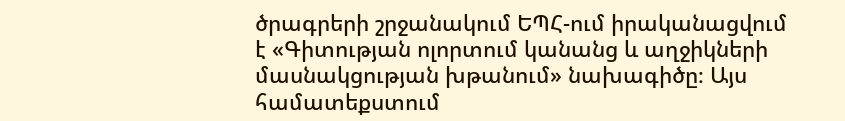ծրագրերի շրջանակում ԵՊՀ-ում իրականացվում է «Գիտության ոլորտում կանանց և աղջիկների մասնակցության խթանում» նախագիծը։ Այս համատեքստում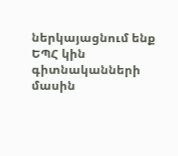ներկայացնում ենք ԵՊՀ կին գիտնականների մասին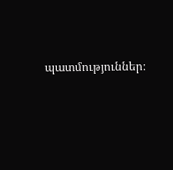պատմություններ։